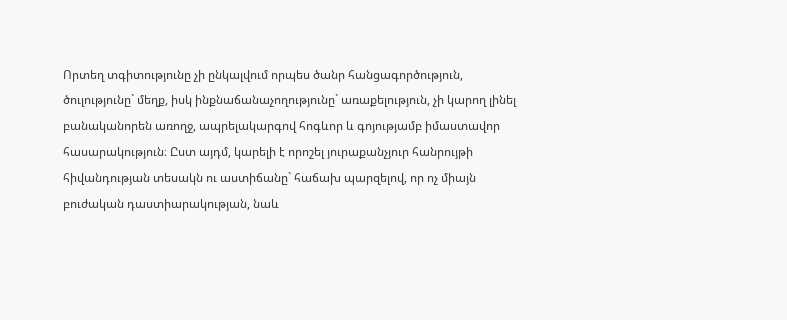Որտեղ տգիտությունը չի ընկալվում որպես ծանր հանցագործություն, ծուլությունը` մեղք, իսկ ինքնաճանաչողությունը` առաքելություն, չի կարող լինել բանականորեն առողջ, ապրելակարգով հոգևոր և գոյությամբ իմաստավոր հասարակություն։ Ըստ այդմ, կարելի է որոշել յուրաքանչյուր հանրույթի հիվանդության տեսակն ու աստիճանը` հաճախ պարզելով, որ ոչ միայն բուժական դաստիարակության, նաև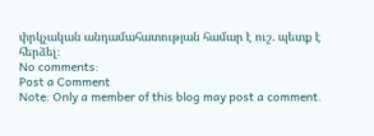փրկչական անդամահատության համար է ուշ. պետք է հերձել։
No comments:
Post a Comment
Note: Only a member of this blog may post a comment.